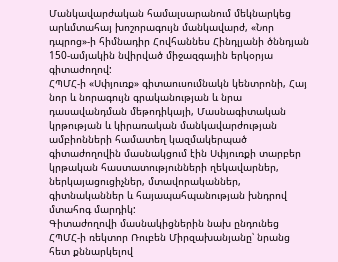Մանկավարժական համալսարանում մեկնարկեց արևմտահայ խոշորագույն մանկավարժ, «Նոր դպրոց»-ի հիմնադիր Հովհաննես Հինդլյանի ծննդյան 150-ամյակին նվիրված միջազգային երկօրյա գիտաժողով:
ՀՊՄՀ-ի «Սփյուռք» գիտաուսումնակն կենտրոնի, Հայ նոր և նորագույն գրականության և նրա դասավանդման մեթոդիկայի, Մասնագիտական կրթության և կիրառական մանկավարժության ամբիոնների համատեղ կազմակերպած գիտաժողովին մասնակցում էին Սփյուռքի տարբեր կրթական հաստատությունների ղեկավարներ, ներկայացուցիչներ, մտավորականներ, գիտնականներ և հայապահպանության խնդրով մտահոգ մարդիկ:
Գիտաժողովի մասնակիցներին նախ ընդունեց ՀՊՄՀ-ի ռեկտոր Ռուբեն Միրզախանյանը՝ նրանց հետ քննարկելով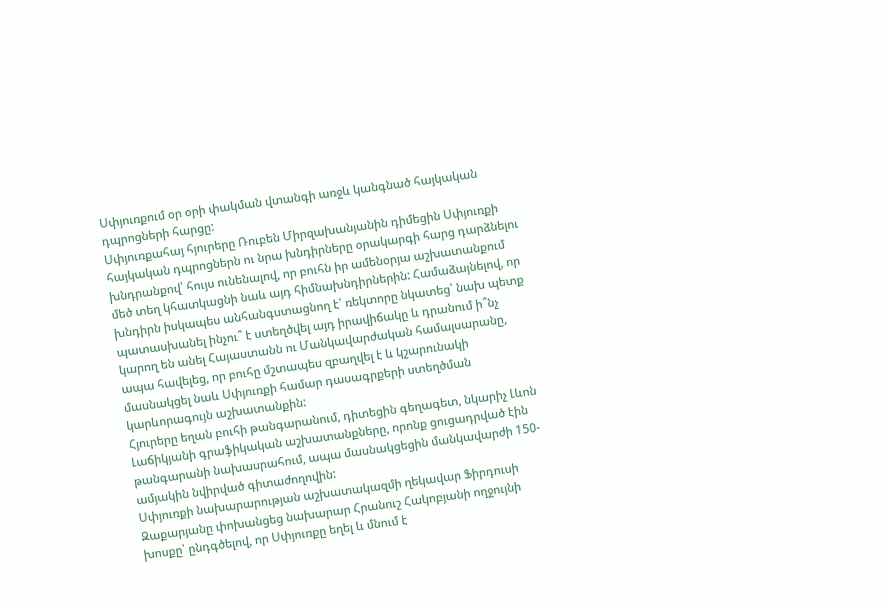Սփյուռքում օր օրի փակման վտանգի առջև կանգնած հայկական դպրոցների հարցը:
Սփյուռքահայ հյուրերը Ռուբեն Միրզախանյանին դիմեցին Սփյուռքի հայկական դպրոցներն ու նրա խնդիրները օրակարգի հարց դարձնելու խնդրանքով՝ հույս ունենալով, որ բուհն իր ամենօրյա աշխատանքում մեծ տեղ կհատկացնի նաև այդ հիմնախնդիրներին: Համաձայնելով, որ խնդիրն իսկապես անհանգստացնող է՝ ռեկտորը նկատեց՝ նախ պետք պատասխանել ինչու՞ է ստեղծվել այդ իրավիճակը և դրանում ի՞նչ կարող են անել Հայաստանն ու Մանկավարժական համալսարանը, ապա հավելեց, որ բուհը մշտապես զբաղվել է և կշարունակի մասնակցել նաև Սփյուռքի համար դասագրքերի ստեղծման կարևորագույն աշխատանքին:
Հյուրերը եղան բուհի թանգարանում, դիտեցին գեղագետ, նկարիչ Լևոն Լաճիկյանի գրաֆիկական աշխատանքները, որոնք ցուցադրված էին թանգարանի նախասրահում, ապա մասնակցեցին մանկավարժի 150-ամյակին նվիրված գիտաժողովին:
Սփյուռքի նախարարության աշխատակազմի ղեկավար Ֆիրդուսի Զաքարյանը փոխանցեց նախարար Հրանուշ Հակոբյանի ողջույնի խոսքը՝ ընդգծելով, որ Սփյուռքը եղել և մնում է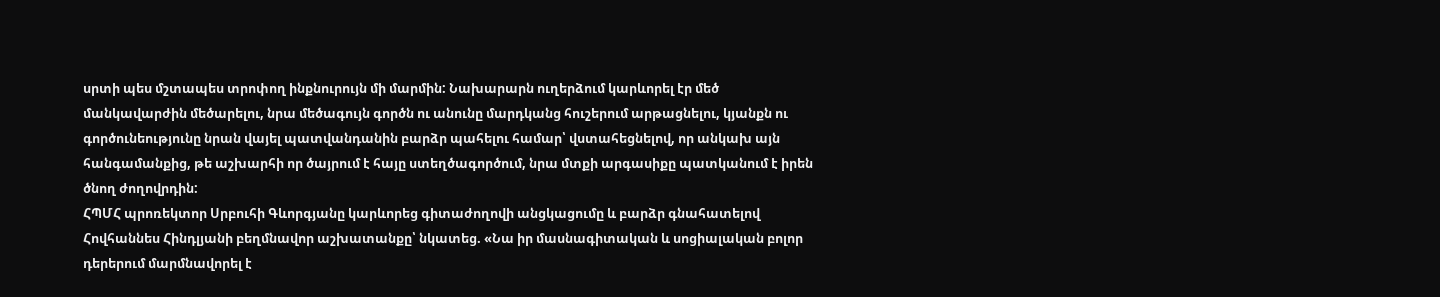սրտի պես մշտապես տրոփող ինքնուրույն մի մարմին: Նախարարն ուղերձում կարևորել էր մեծ մանկավարժին մեծարելու, նրա մեծագույն գործն ու անունը մարդկանց հուշերում արթացնելու, կյանքն ու գործունեությունը նրան վայել պատվանդանին բարձր պահելու համար՝ վստահեցնելով, որ անկախ այն հանգամանքից, թե աշխարհի որ ծայրում է հայը ստեղծագործում, նրա մտքի արգասիքը պատկանում է իրեն ծնող ժողովրդին:
ՀՊՄՀ պրոռեկտոր Սրբուհի Գևորգյանը կարևորեց գիտաժողովի անցկացումը և բարձր գնահատելով Հովհաննես Հինդլյանի բեղմնավոր աշխատանքը՝ նկատեց. «Նա իր մասնագիտական և սոցիալական բոլոր դերերում մարմնավորել է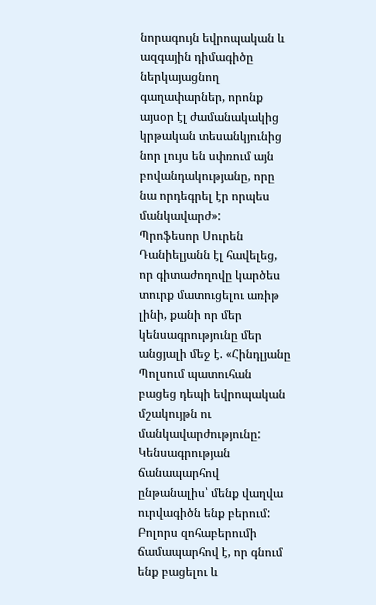նորագույն եվրոպական և ազգային դիմագիծը ներկայացնող գաղափարներ, որոնք այսօր էլ ժամանակակից կրթական տեսանկյունից նոր լույս են սփռում այն բովանդակությանը, որը նա որդեգրել էր որպես մանկավարժ»:
Պրոֆեսոր Սուրեն Դանիելյանն էլ հավելեց, որ գիտաժողովը կարծես տուրք մատուցելու առիթ լինի, քանի որ մեր կենսագրությունը մեր անցյալի մեջ է. «Հինդլյանը Պոլսում պատուհան բացեց դեպի եվրոպական մշակույթն ու մանկավարժությունը: Կենսագրության ճանապարհով ընթանալիս՝ մենք վաղվա ուրվագիծն ենք բերում: Բոլորս զոհաբերումի ճամապարհով է, որ գնում ենք բացելու և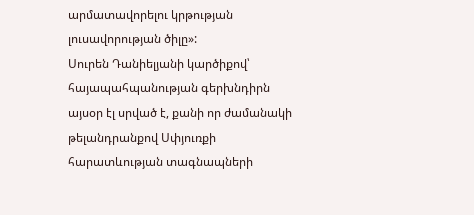արմատավորելու կրթության լուսավորության ծիլը»:
Սուրեն Դանիելյանի կարծիքով՝ հայապահպանության գերխնդիրն այսօր էլ սրված է, քանի որ ժամանակի թելանդրանքով Սփյուռքի հարատևության տագնապների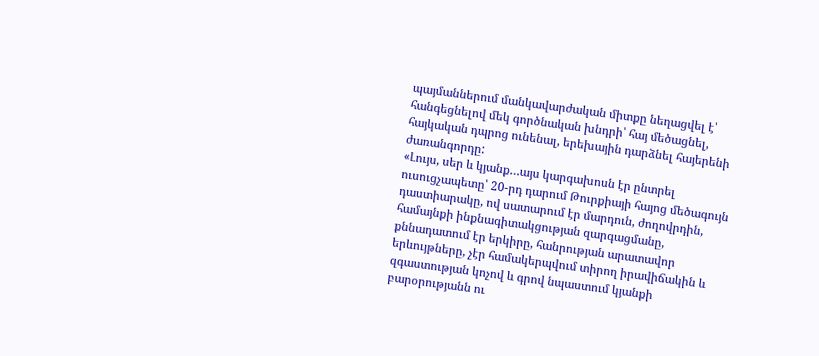պայմաններում մանկավարժական միտքը նեղացվել է՝ հանգեցնելով մեկ գործնական խնդրի՝ հայ մեծացնել, հայկական դպրոց ունենալ, երեխային դարձնել հայերենի ժառանգորդը:
«Լույս, սեր և կյանք…այս կարգախոսն էր ընտրել ուսուցչապետը՝ 20-րդ դարում Թուրքիայի հայոց մեծագույն դաստիարակը, ով սատարում էր մարդուն, ժողովրդին, համայնքի ինքնագիտակցության զարգացմանը, քննադատում էր երկիրը, հանրության արատավոր երևույթները, չէր համակերպվում տիրող իրավիճակին և զգաստության կոչով և գրով նպաստում կյանքի բարօրությանն ու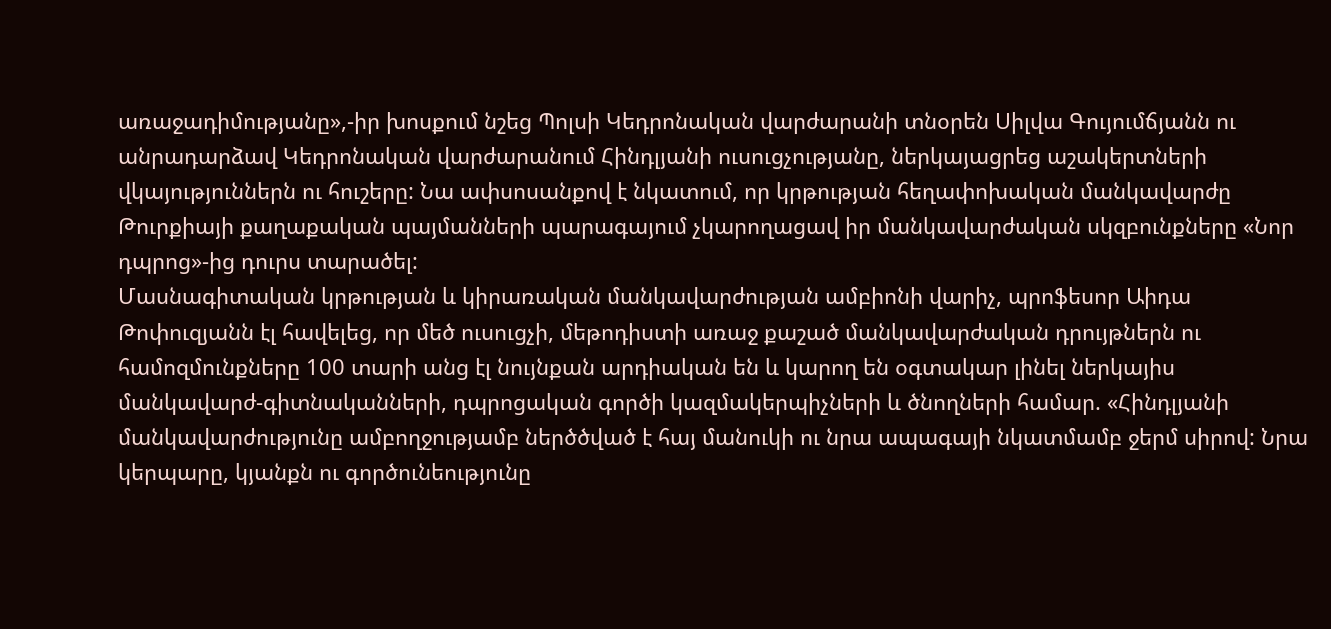առաջադիմությանը»,-իր խոսքում նշեց Պոլսի Կեդրոնական վարժարանի տնօրեն Սիլվա Գույումճյանն ու անրադարձավ Կեդրոնական վարժարանում Հինդլյանի ուսուցչությանը, ներկայացրեց աշակերտների վկայություններն ու հուշերը: Նա ափսոսանքով է նկատում, որ կրթության հեղափոխական մանկավարժը Թուրքիայի քաղաքական պայմանների պարագայում չկարողացավ իր մանկավարժական սկզբունքները «Նոր դպրոց»-ից դուրս տարածել:
Մասնագիտական կրթության և կիրառական մանկավարժության ամբիոնի վարիչ, պրոֆեսոր Աիդա Թոփուզյանն էլ հավելեց, որ մեծ ուսուցչի, մեթոդիստի առաջ քաշած մանկավարժական դրույթներն ու համոզմունքները 100 տարի անց էլ նույնքան արդիական են և կարող են օգտակար լինել ներկայիս մանկավարժ-գիտնականների, դպրոցական գործի կազմակերպիչների և ծնողների համար. «Հինդլյանի մանկավարժությունը ամբողջությամբ ներծծված է հայ մանուկի ու նրա ապագայի նկատմամբ ջերմ սիրով: Նրա կերպարը, կյանքն ու գործունեությունը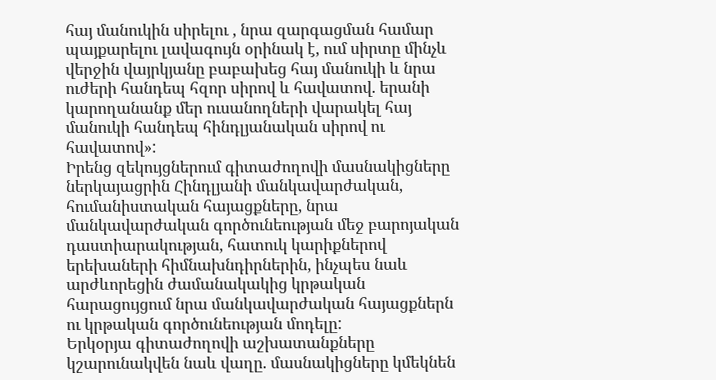հայ մանուկին սիրելու , նրա զարգացման համար պայքարելու լավագույն օրինակ է, ում սիրտը մինչև վերջին վայրկյանը բաբախեց հայ մանուկի և նրա ուժերի հանդեպ հզոր սիրով և հավատով. երանի կարողանանք մեր ուսանողների վարակել հայ մանուկի հանդեպ հինդլյանական սիրով ու հավատով»:
Իրենց զեկույցներում գիտաժողովի մասնակիցները ներկայացրին Հինդլյանի մանկավարժական, հումանիստական հայացքները, նրա մանկավարժական գործունեության մեջ բարոյական դաստիարակության, հատուկ կարիքներով երեխաների հիմնախնդիրներին, ինչպես նաև արժևորեցին ժամանակակից կրթական հարացույցում նրա մանկավարժական հայացքներն ու կրթական գործունեության մոդելը:
Երկօրյա գիտաժողովի աշխատանքները կշարունակվեն նաև վաղը. մասնակիցները կմեկնեն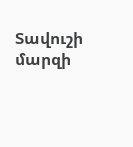Տավուշի մարզի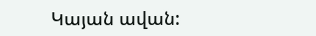Կայան ավան: